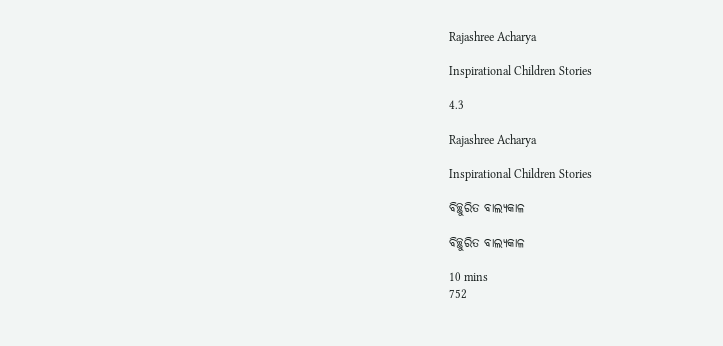Rajashree Acharya

Inspirational Children Stories

4.3

Rajashree Acharya

Inspirational Children Stories

ବିଚ୍ଛୁରିତ ବାଲ୍ୟକାଳ

ବିଚ୍ଛୁରିତ ବାଲ୍ୟକାଳ

10 mins
752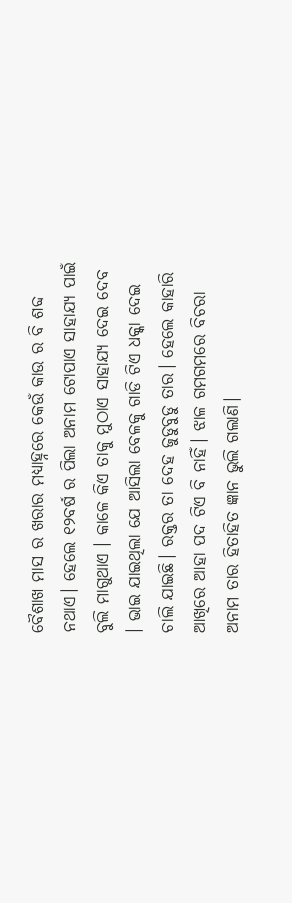ବୈଶାଖ ମାସ ର ଖରାର ମଧ୍ୟାହ୍ନରେ କେଉଁ କାଉ ର ବି ଶବ୍ଦ ନଥାଏ। ହେଲେ ୧୨ବର୍ଷ ର ପିଲା ଅନାମ ଟୋପାଏ ସାହାଯ୍ୟ ପାଇଁ ବୁଲି ମାଗୁଥାଏ । କାଳେ କିଏ ତାକୁ ମୁଠାଏ ସାହାଯ୍ୟ ଦେଇ ଦେବ । ଭାଇ ଯାଇଥିଲା ଯେ ଆସିଲା ବେଳକୁ ଗାଡି ଟିଏ ଧକ୍କା ଦେଇ ଚାଲି ଯାଇଛି। ରକ୍ତର ତା ଦେହ ଜୁଡୁବୁଡୁ ତାର। ହେଲେ କାହାରି ଆଖିରେ ଆହା ପଦ ଟିଏ ବି ନାହିଁ। ଝାଳ ଗମଗମରେ ବିଚରା ଅନାମ ତାର ହିତାହିତ ଜ୍ଞାନ ଭୁଲି ଗଲାଣି।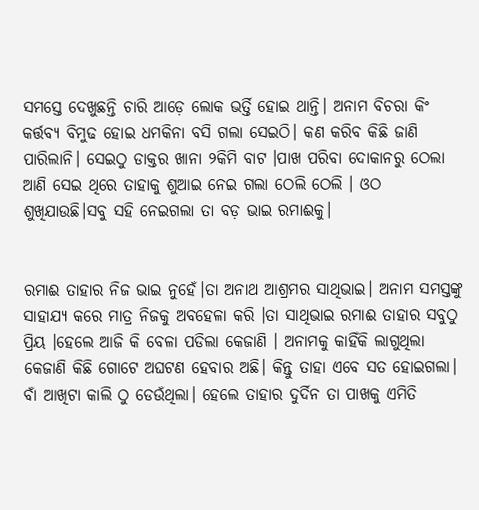ସମସ୍ତେ ଦେଖୁଛନ୍ତି ଚାରି ଆଡ଼େ ଲୋକ ଭର୍ତ୍ତି ହୋଇ ଥାନ୍ତି। ଅନାମ ବିଚରା କିଂ କର୍ତ୍ତବ୍ୟ ବିମୁଢ ହୋଇ ଧମକିନା ବସି ଗଲା ସେଇଠି। କଣ କରିବ କିଛି ଜାଣି ପାରିଲାନି। ସେଇଠୁ ଡାକ୍ତର ଖାନା ୨କିମି ବାଟ ।ପାଖ ପରିବା ଦୋକାନରୁ ଠେଲା ଆଣି ସେଇ ଥିରେ ତାହାକୁ ଶୁଆଇ ନେଇ ଗଲା ଠେଲି ଠେଲି । ଓଠ ଶୁଖିଯାଉଛି।ସବୁ ସହି ନେଇଗଲା ତା ବଡ଼ ଭାଇ ରମାଈକୁ।


ରମାଈ ତାହାର ନିଜ ଭାଇ ନୁହେଁ।ତା ଅନାଥ ଆଶ୍ରମର ସାଥିଭାଇ। ଅନାମ ସମସ୍ତଙ୍କୁ ସାହାଯ୍ୟ କରେ ମାତ୍ର ନିଜକୁ ଅବହେଳା କରି ।ତା ସାଥିଭାଇ ରମାଈ ତାହାର ସବୁଠୁ ପ୍ରିୟ ।ହେଲେ ଆଜି କି ବେଳା ପଡିଲା କେଜାଣି । ଅନାମକୁ କାହିଁକି ଲାଗୁଥିଲା କେଜାଣି କିଛି ଗୋଟେ ଅଘଟଣ ହେବାର ଅଛି। କିନ୍ତୁ ତାହା ଏବେ ସତ ହୋଇଗଲା। ବାଁ ଆଖିଟା କାଲି ଠୁ ଡେଉଁଥିଲା। ହେଲେ ତାହାର ଦୁର୍ଦିନ ତା ପାଖକୁ ଏମିତି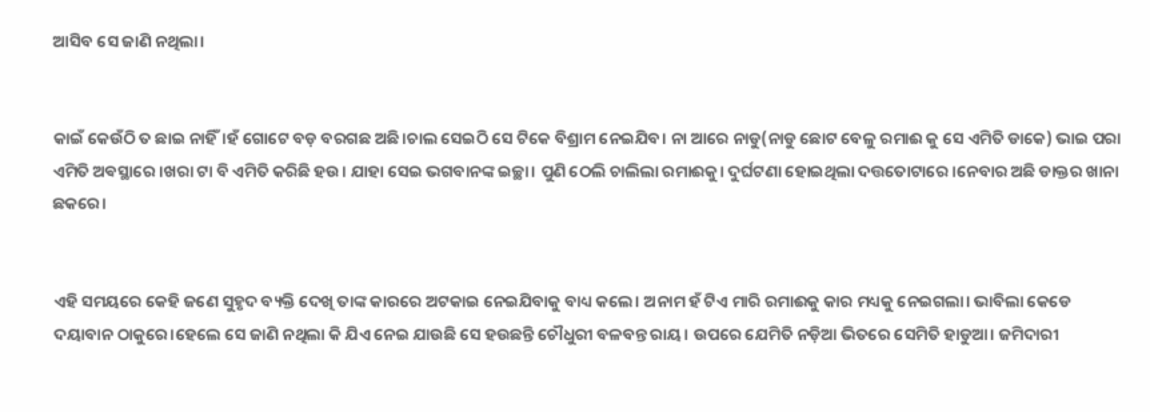ଆସିବ ସେ ଜାଣି ନଥିଲା।


କାଇଁ କେଉଁଠି ତ ଛାଇ ନାହିଁ।ହଁ ଗୋଟେ ବଡ଼ ବରଗଛ ଅଛି।ଚାଲ ସେଇଠି ସେ ଟିକେ ବିଶ୍ରାମ ନେଇଯିବ। ନା ଆରେ ନାଡୁ(ନାଡୁ ଛୋଟ ବେଳୁ ରମାଈ କୁ ସେ ଏମିତି ଡାକେ) ଭାଇ ପରା ଏମିତି ଅଵସ୍ଥାରେ ।ଖରା ଟା ବି ଏମିତି କରିଛି ହଉ। ଯାହା ସେଇ ଭଗବାନଙ୍କ ଇଚ୍ଛା। ପୁଣି ଠେଲି ଚାଲିଲା ରମାଈକୁ। ଦୁର୍ଘଟଣା ହୋଇଥିଲା ଦତ୍ତତୋଟାରେ ।ନେବାର ଅଛି ଡାକ୍ତର ଖାନା ଛକରେ।


ଏହି ସମୟରେ କେହି ଜଣେ ସୁହୃଦ ବ୍ୟକ୍ତି ଦେଖି ତାଙ୍କ କାରରେ ଅଟକାଇ ନେଇଯିବାକୁ ବାଧ୍ୟ କଲେ। ଅନାମ ହଁ ଟିଏ ମାରି ରମାଈକୁ କାର ମଧ୍ୟକୁ ନେଇଗଲା। ଭାବିଲା କେଡେ ଦୟାବାନ ଠାକୁରେ।ହେଲେ ସେ ଜାଣି ନଥିଲା କି ଯିଏ ନେଇ ଯାଉଛି ସେ ହଉଛନ୍ତି ଚୌଧୁରୀ ବଳବନ୍ତ ରାୟ। ଉପରେ ଯେମିତି ନଡ଼ିଆ ଭିତରେ ସେମିତି ହାଡୁଆ। ଜମିଦାରୀ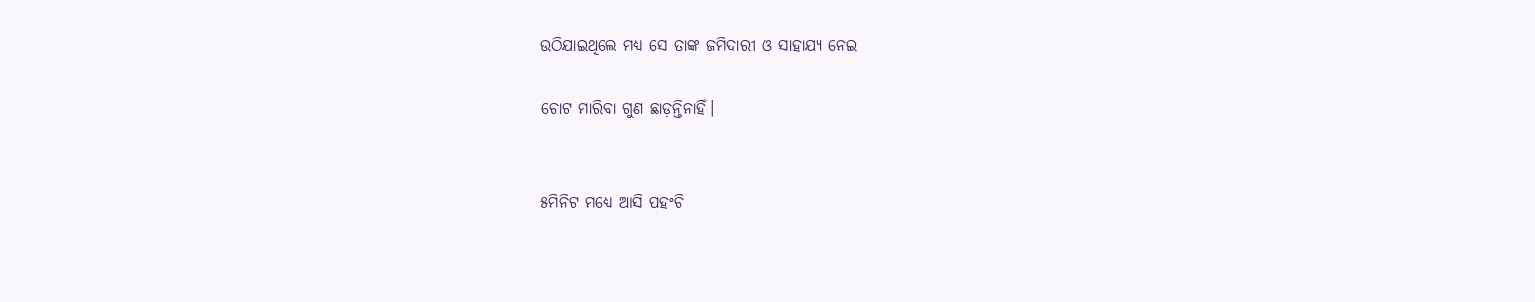ଉଠିଯାଇଥିଲେ ମଧ୍ୟ ସେ ତାଙ୍କ ଜମିଦାରୀ ଓ ସାହାଯ୍ୟ ନେଇ

ଚୋଟ ମାରିବା ଗୁଣ ଛାଡ଼ନ୍ତିନାହିଁ।


୫ମିନିଟ ମଧ୍ୟେ ଆସି ପହଂଚି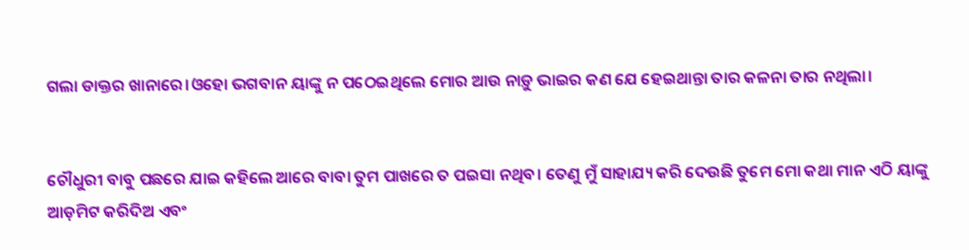ଗଲା ଡାକ୍ତର ଖାନାରେ।ଓହୋ ଭଗବାନ ୟାଙ୍କୁ ନ ପଠେଇଥିଲେ ମୋର ଆଉ ନାଡ଼ୁ ଭାଇର କଣ ଯେ ହେଇଥାନ୍ତା ତାର କଳନା ତାର ନଥିଲା।


ଚୌଧୁରୀ ବାବୁ ପଛରେ ଯାଇ କହିଲେ ଆରେ ବାବା ତୁମ ପାଖରେ ତ ପଇସା ନଥିବ। ତେଣୁ ମୁଁ ସାହାଯ୍ୟ କରି ଦେଉଛି ତୁମେ ମୋ କଥା ମାନ ଏଠି ୟାଙ୍କୁ ଆଡ଼ମିଟ କରିଦିଅ ଏବଂ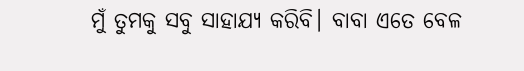ମୁଁ ତୁମକୁ ସବୁ ସାହାଯ୍ୟ କରିବି। ବାବା ଏତେ ବେଳ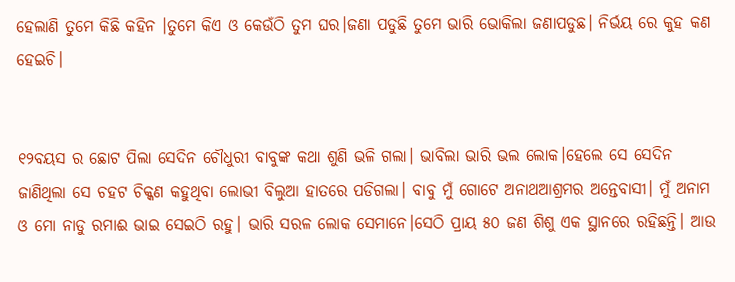ହେଲାଣି ତୁମେ କିଛି କହିନ ।ତୁମେ କିଏ ଓ କେଉଁଠି ତୁମ ଘର।ଜଣା ପଡୁଛି ତୁମେ ଭାରି ଭୋକିଲା ଜଣାପଡୁଛ। ନିର୍ଭୟ ରେ କୁହ କଣ ହେଇଚି।


୧୨ବୟସ ର ଛୋଟ ପିଲା ସେଦିନ ଚୌଧୁରୀ ବାବୁଙ୍କ କଥା ଶୁଣି ଭଳି ଗଲା। ଭାବିଲା ଭାରି ଭଲ ଲୋକ।ହେଲେ ସେ ସେଦିନ ଜାଣିଥିଲା ସେ ଚହଟ ଚିକ୍କଣ କହୁଥିବା ଲୋଭୀ ବିଲୁଆ ହାତରେ ପଡିଗଲା। ବାବୁ ମୁଁ ଗୋଟେ ଅନାଥଆଶ୍ରମର ଅନ୍ତେବାସୀ। ମୁଁ ଅନାମ ଓ ମୋ ନାଡୁ ରମାଈ ଭାଇ ସେଇଠି ରହୁ। ଭାରି ସରଳ ଲୋକ ସେମାନେ।ସେଠି ପ୍ରାୟ ୫୦ ଜଣ ଶିଶୁ ଏକ ସ୍ଥାନରେ ରହିଛନ୍ତି। ଆଉ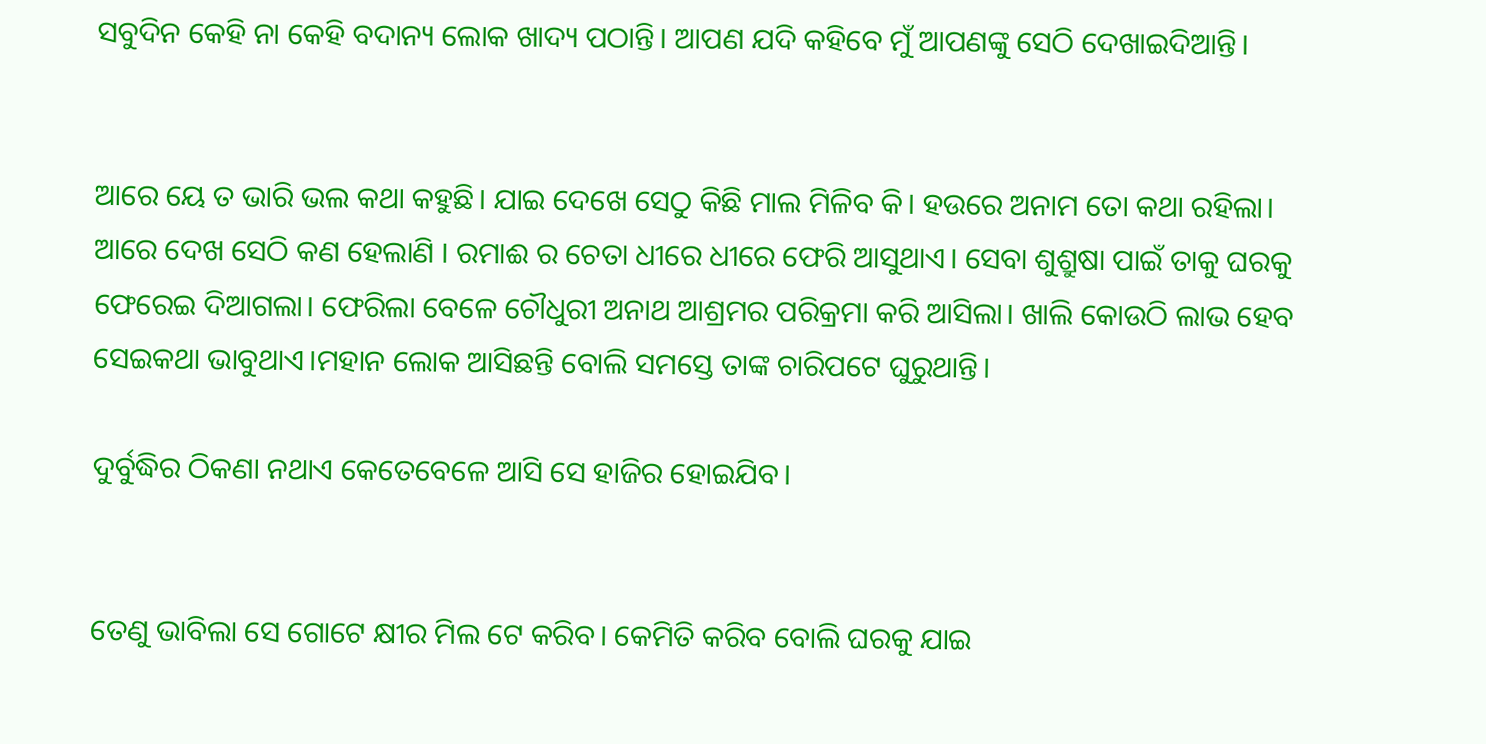ସବୁଦିନ କେହି ନା କେହି ବଦାନ୍ୟ ଲୋକ ଖାଦ୍ୟ ପଠାନ୍ତି। ଆପଣ ଯଦି କହିବେ ମୁଁ ଆପଣଙ୍କୁ ସେଠି ଦେଖାଇଦିଆନ୍ତି।


ଆରେ ୟେ ତ ଭାରି ଭଲ କଥା କହୁଛି। ଯାଇ ଦେଖେ ସେଠୁ କିଛି ମାଲ ମିଳିବ କି। ହଉରେ ଅନାମ ତୋ କଥା ରହିଲା। ଆରେ ଦେଖ ସେଠି କଣ ହେଲାଣି । ରମାଈ ର ଚେତା ଧୀରେ ଧୀରେ ଫେରି ଆସୁଥାଏ। ସେବା ଶୁଶ୍ରୁଷା ପାଇଁ ତାକୁ ଘରକୁ ଫେରେଇ ଦିଆଗଲା। ଫେରିଲା ବେଳେ ଚୌଧୁରୀ ଅନାଥ ଆଶ୍ରମର ପରିକ୍ରମା କରି ଆସିଲା। ଖାଲି କୋଉଠି ଲାଭ ହେବ ସେଇକଥା ଭାବୁଥାଏ।ମହାନ ଲୋକ ଆସିଛନ୍ତି ବୋଲି ସମସ୍ତେ ତାଙ୍କ ଚାରିପଟେ ଘୁରୁଥାନ୍ତି।

ଦୁର୍ବୁଦ୍ଧିର ଠିକଣା ନଥାଏ କେତେବେଳେ ଆସି ସେ ହାଜିର ହୋଇଯିବ।


ତେଣୁ ଭାବିଲା ସେ ଗୋଟେ କ୍ଷୀର ମିଲ ଟେ କରିବ। କେମିତି କରିବ ବୋଲି ଘରକୁ ଯାଇ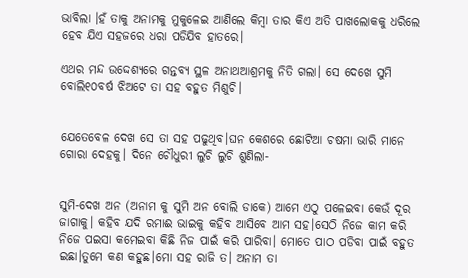ଭାବିଲା ।ହଁ ତାକୁ ଅନାମକୁ ମୁକୁଳେଇ ଆଣିଲେ କିମ୍ଵା ତାର କିଏ ଅତି ପାଖଲୋକକୁ ଧରିଲେ ହେବ ଯିଏ ସହଜରେ ଧରା ପଡିଯିବ ହାତରେ।

ଏଥର ମନ୍ଦ ଉଦ୍ଦେଶ୍ୟରେ ଗନ୍ତବ୍ୟ ସ୍ଥଳ ଅନାଥଆଶ୍ରମକୁ ନିତି ଗଲା। ସେ ଦେଖେ ସୁମି ବୋଲି୧୦ବର୍ଷ ଝିଅଟେ ତା ସହ ବହୁତ ମିଶୁଚି।


ଯେତେବେଳ ଦେଖ ସେ ତା ସହ ପଢୁଥିବ।ଘନ କେଶରେ ଛୋଟିଆ ଚଷମା ଭାରି ମାନେ ଗୋରା ଦେହକୁ। ଦିନେ ଚୌଧୁରୀ ଲୁଚି ଲୁଚି ଶୁଣିଲା-


ସୁମି-ଦେଖ ଅନ (ଅନାମ କୁ ସୁମି ଅନ ବୋଲି ଡାକେ) ଆମେ ଏଠୁ ପଳେଇବା କେଉଁ ଦୂର ଜାଗାକୁ। କହିବ ଯଦି ରମାଈ ଭାଇକୁ କହିବ ଆସିବେ ଆମ ସହ।ସେଠି ନିଜେ କାମ କରି ନିଜେ ପଇସା କମେଇବା କିଛି ନିଜ ପାଇଁ କରି ପାରିବା। ମୋତେ ପାଠ ପଡିବା ପାଇଁ ବହୁତ ଇଛା।ତୁମେ କଣ କହୁଛ।ମୋ ସହ ରାଜି ତ। ଅନାମ ତା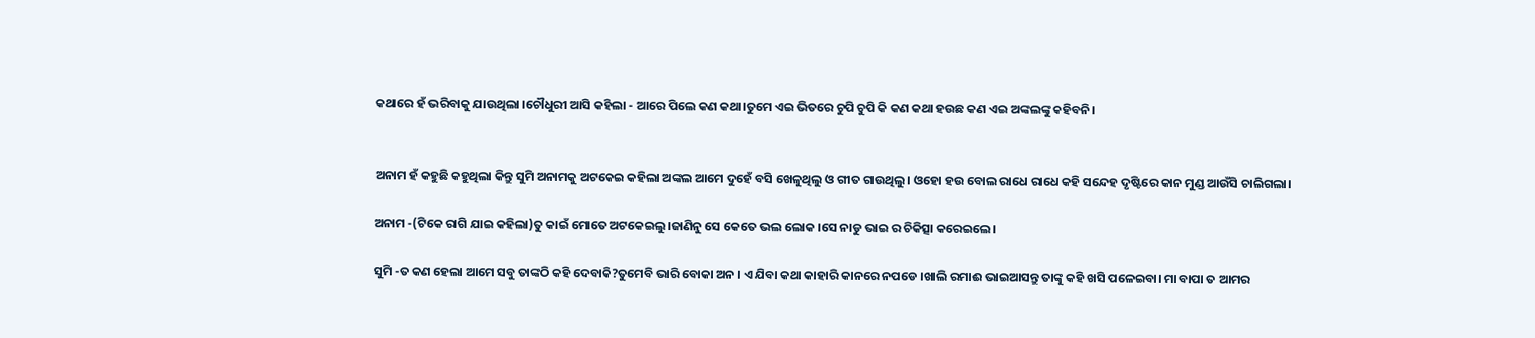କଥାରେ ହଁ ଭରିବାକୁ ଯାଉଥିଲା ।ଚୌଧୁରୀ ଆସି କହିଲା - ଆରେ ପିଲେ କଣ କଥା।ତୁମେ ଏଇ ଭିତରେ ଚୁପି ଚୁପି କି କଣ କଥା ହଉଛ କଣ ଏଇ ଅଙ୍କଲଙ୍କୁ କହିବନି।


ଅନାମ ହଁ କହୁଛି କହୁଥିଲା କିନ୍ତୁ ସୁମି ଅନାମକୁ ଅଟକେଇ କହିଲା ଅଙ୍କଲ ଆମେ ଦୁହେଁ ବସି ଖେଳୁଥିଲୁ ଓ ଗୀତ ଗାଉଥିଲୁ। ଓହୋ ହଉ ବୋଲ ରାଧେ ରାଧେ କହି ସନ୍ଦେହ ଦୃଷ୍ଟିରେ କାନ ମୁଣ୍ଡ ଆଉଁସି ଚାଲିଗଲା।

ଅନାମ -(ଟିକେ ରାଗି ଯାଇ କହିଲା)ତୁ କାଇଁ ମୋତେ ଅଟକେଇଲୁ।ଜାଣିନୁ ସେ କେତେ ଭଲ ଲୋକ ।ସେ ନାଡୁ ଭାଇ ର ଚିକିତ୍ସା କରେଇଲେ।

ସୁମି -ତ କଣ ହେଲା ଆମେ ସବୁ ତାଙ୍କଠି କହି ଦେବାକି?ତୁମେବି ଭାରି ବୋକା ଅନ । ଏ ଯିବା କଥା କାହାରି କାନରେ ନପଡେ ।ଖାଲି ରମାଈ ଭାଇଆସନ୍ତୁ ତାଙ୍କୁ କହି ଖସି ପଳେଇବା। ମା ବାପା ତ ଆମର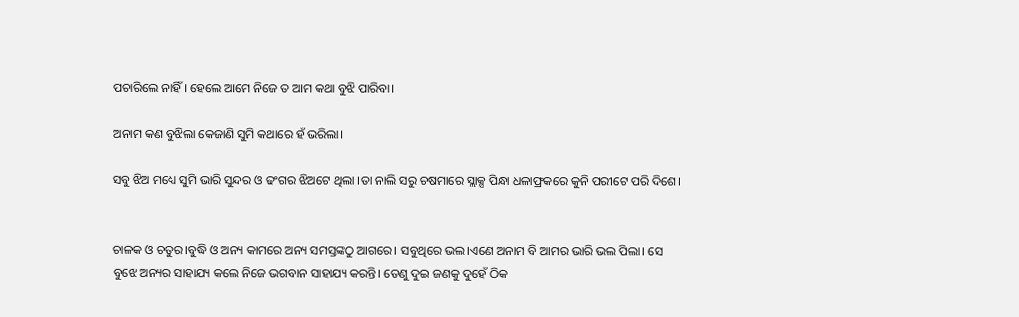ପଚାରିଲେ ନାହିଁ । ହେଲେ ଆମେ ନିଜେ ତ ଆମ କଥା ବୁଝି ପାରିବା।

ଅନାମ କଣ ବୁଝିଲା କେଜାଣି ସୁମି କଥାରେ ହଁ ଭରିଲା।

ସବୁ ଝିଅ ମଧ୍ୟେ ସୁମି ଭାରି ସୁନ୍ଦର ଓ ଢଂଗର ଝିଅଟେ ଥିଲା ।ତା ନାଲି ସରୁ ଚଷମାରେ ସ୍ଲାକ୍ସ ପିନ୍ଧା ଧଳାଫ୍ରକରେ କୁନି ପରୀଟେ ପରି ଦିଶେ।


ଚାଳକ ଓ ଚତୁର।ବୁଦ୍ଧି ଓ ଅନ୍ୟ କାମରେ ଅନ୍ୟ ସମସ୍ତଙ୍କଠୁ ଆଗରେ। ସବୁଥିରେ ଭଲ।ଏଣେ ଅନାମ ବି ଆମର ଭାରି ଭଲ ପିଲା। ସେ ବୁଝେ ଅନ୍ୟର ସାହାଯ୍ୟ କଲେ ନିଜେ ଭଗବାନ ସାହାଯ୍ୟ କରନ୍ତି। ତେଣୁ ଦୁଇ ଜଣକୁ ଦୁହେଁ ଠିକ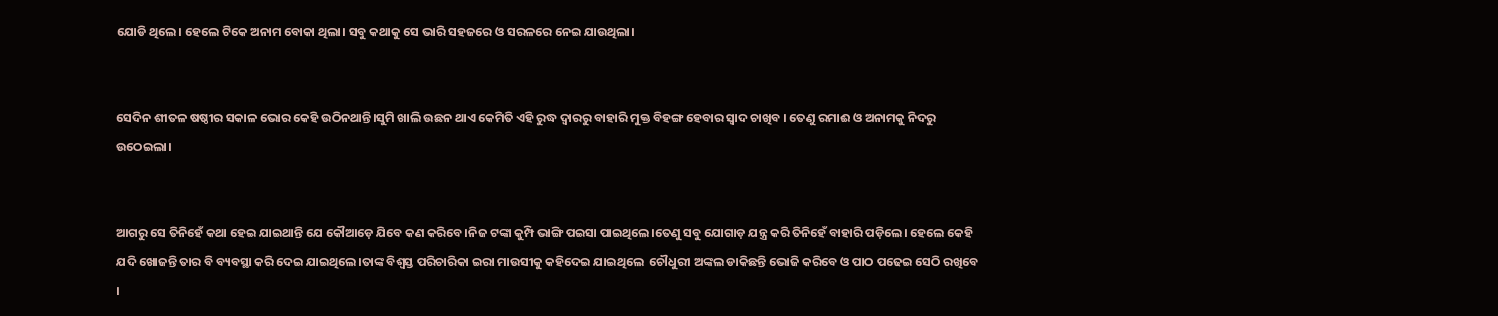ଯୋଡି ଥିଲେ। ହେଲେ ଟିକେ ଅନାମ ବୋକା ଥିଲା। ସବୁ କଥାକୁ ସେ ଭାରି ସହଜରେ ଓ ସରଳରେ ନେଇ ଯାଉଥିଲା।


ସେଦିନ ଶୀତଳ ଷଷ୍ଠୀର ସକାଳ ଭୋର କେହି ଉଠିନଥାନ୍ତି।ସୁମି ଖାଲି ଉଛନ ଥାଏ କେମିତି ଏହି ରୁଦ୍ଧ ଦ୍ୱାରରୁ ବାହାରି ମୁକ୍ତ ବିହଙ୍ଗ ହେବାର ସ୍ୱାଦ ଚାଖିବ । ତେଣୁ ରମାଈ ଓ ଅନାମକୁ ନିଦରୁ ଉଠେଇଲା।


ଆଗରୁ ସେ ତିନିହେଁ କଥା ହେଇ ଯାଇଥାନ୍ତି ଯେ କୌଆଡ଼େ ଯିବେ କଣ କରିବେ।ନିଜ ଟଙ୍କା କୁମ୍ପି ଭାଙ୍ଗି ପଇସା ପାଇଥିଲେ।ତେଣୁ ସବୁ ଯୋଗାଡ଼ ଯନ୍ତ୍ର କରି ତିନିହେଁ ବାହାରି ପଡ଼ିଲେ। ହେଲେ କେହି ଯଦି ଖୋଜନ୍ତି ତାର ବି ବ୍ୟବସ୍ଥା କରି ଦେଇ ଯାଇଥିଲେ।ତାଙ୍କ ବିଶ୍ୱସ୍ତ ପରିଚାରିକା ଇରା ମାଉସୀକୁ କହିଦେଇ ଯାଇଥିଲେ  ଚୌଧୁରୀ ଅଙ୍କଲ ଡାକିଛନ୍ତି ଭୋଜି କରିବେ ଓ ପାଠ ପଢେଇ ସେଠି ରଖିବେ ।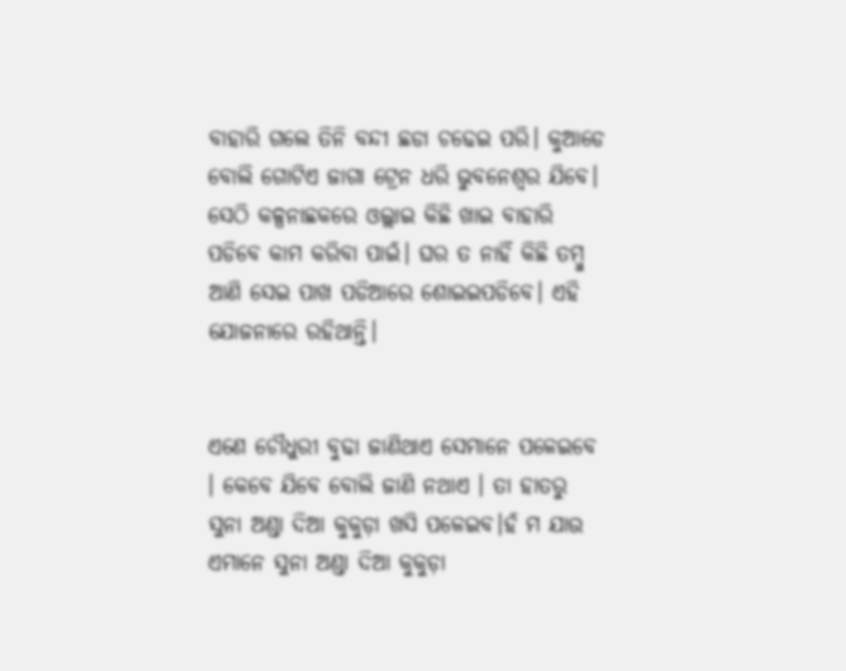ବାହାରି ଗଲେ ତିନି ବନ୍ଦୀ ଛଡା ଚଢେଇ ପରି। କୁଆଡେ ବୋଲି ଗୋଟିଏ ଜାଗା ଟ୍ରେନ ଧରି ଭୁବନେଶ୍ୱର ଯିବେ। ସେଠି କଳ୍ପନାଛକରେ ଓଲ୍ଲାଇ କିଛି ଖାଇ ବାହାରି ପଡିବେ କାମ କରିବା ପାଇଁ। ଘର ତ ନାହିଁ କିଛି ତମ୍ବୁ ଆଣି ସେଇ ପାଖ ପଡିଆରେ ଶୋଇଇପଡିବେ। ଏହି ଯୋଜନାରେ ରହିଥାନ୍ତି।


ଏଣେ ଚୌଧୁରୀ ବୁଢା ଜାଣିଥାଏ ସେମାନେ ପଳେଇବେ । କେବେ ଯିବେ ବୋଲି ଜାଣି ନଥାଏ । ତା ହାତରୁ ସୁନା ଅଣ୍ଡା ଦିଆ କୁକୁଡ଼ା ଖସି ପଳେଇବ।ହଁ ମ ଯାଉ ଏମାନେ ସୁନା ଅଣ୍ଡା ଦିଆ କୁକୁଡ଼ା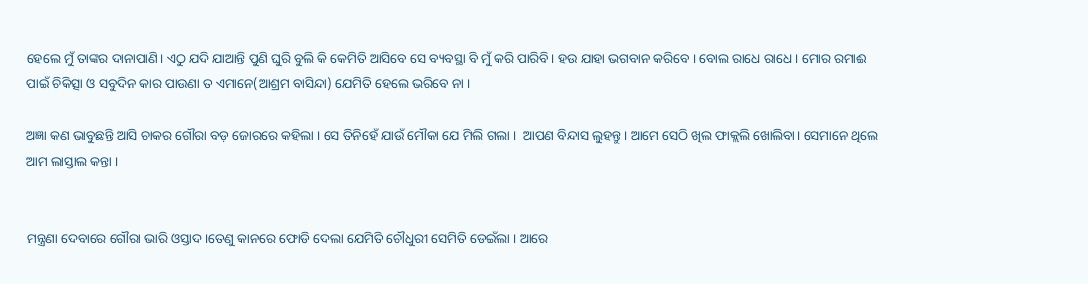ହେଲେ ମୁଁ ତାଙ୍କର ଦାନାପାଣି। ଏଠୁ ଯଦି ଯାଆନ୍ତି ପୁଣି ଘୁରି ବୁଲି କି କେମିତି ଆସିବେ ସେ ବ୍ୟବସ୍ଥା ବି ମୁଁ କରି ପାରିବି। ହଉ ଯାହା ଭଗବାନ କରିବେ । ବୋଲ ରାଧେ ରାଧେ । ମୋର ରମାଈ ପାଇଁ ଚିକିତ୍ସା ଓ ସବୁଦିନ କାର ପାଉଣା ତ ଏମାନେ(ଆଶ୍ରମ ବାସିନ୍ଦା) ଯେମିତି ହେଲେ ଭରିବେ ନା ।

ଅଜ୍ଞା କଣ ଭାବୁଛନ୍ତି ଆସି ଚାକର ଗୌରା ବଡ଼ ଜୋରରେ କହିଲା । ସେ ତିନିହେଁ ଯାଉଁ ମୌକା ଯେ ମିଲି ଗଲା ।  ଆପଣ ବିନ୍ଦାସ ଲୁହନ୍ତୁ । ଆମେ ସେଠି ଖିଲ ଫାକ୍ଲଲି ଖୋଲିବା। ସେମାନେ ଥିଲେ ଆମ ଲାସ୍ତାଲ କନ୍ତା ।


ମନ୍ତ୍ରଣା ଦେବାରେ ଗୌରା ଭାରି ଓସ୍ତାଦ।ତେଣୁ କାନରେ ଫୋଡି ଦେଲା ଯେମିତି ଚୌଧୁରୀ ସେମିତି ଡେଇଁଲା । ଆରେ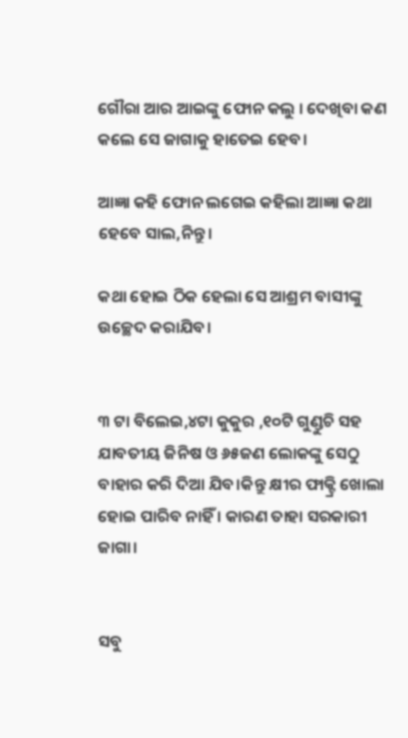ଗୌରା ଆର ଆଇଙ୍କୁ ଫୋନ କଲୁ । ଦେଖିବା କଣ କଲେ ସେ ଜାଗାକୁ ହାତେଇ ହେବ।

ଆଜ୍ଞା କହି ଫୋନ ଲଗେଇ କହିଲା ଆଜ୍ଞା କଥା ହେବେ ସାଲ,ନିନ୍ତୁ।

କଥା ହୋଇ ଠିକ ହେଲା ସେ ଆଶ୍ରମ ବାସୀଙ୍କୁ ଉଚ୍ଛେଦ କରାଯିବ।


୩ ଟା ବିଲେଇ,୪ଟା କୁକୁର ,୧୦ଟି ଗୁଣ୍ଡୁଚି ସହ ଯାବତୀୟ ଜିନିଷ ଓ ୬୫ଜଣ ଲୋକଙ୍କୁ ସେଠୁ ବାହାର କରି ଦିଆ ଯିବ।କିନ୍ତୁ କ୍ଷୀର ଫାକ୍ଟ୍ରି ଖୋଲା ହୋଇ ପାରିବ ନାହିଁ । କାରଣ ତାହା ସରକାରୀ ଜାଗା।


ସବୁ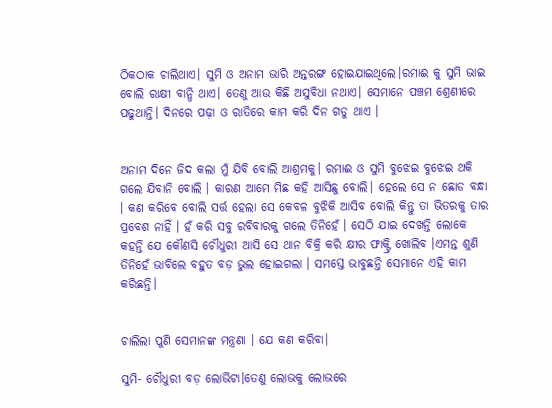ଠିକଠାକ ଚାଲିଥାଏ। ସୁମି ଓ ଅନାମ ଭାରି ଅନ୍ତରଙ୍ଗ ହୋଇଯାଇଥିଲେ।ରମାଈ କୁ ସୁମି ଭାଇ ବୋଲି ରାକ୍ଷୀ ବାନ୍ଧି ଥାଏ। ତେଣୁ ଆଉ କିଛି ଅସୁବିଧା ନଥାଏ। ସେମାନେ ପଞ୍ଚମ ଶ୍ରେଣୀରେ ପଢୁଥାନ୍ତି। ଦିନରେ ପଢ଼ା ଓ ରାତିରେ କାମ କରି ଦିନ ଗଡୁ ଥାଏ ।


ଅନାମ ଦିନେ ଜିଦ କଲା ମୁଁ ଯିବି ବୋଲି ଆଶ୍ରମକୁ। ରମାଈ ଓ ସୁମି ବୁଝେଇ ବୁଝେଇ ଥକି ଗଲେ ଯିବାନି ବୋଲି । କାରଣ ଆମେ ମିଛ କହି ଆସିଛୁ ବୋଲି। ହେଲେ ସେ ନ ଛୋଡ ବନ୍ଧା । କଣ କରିବେ ବୋଲି ସର୍ତ୍ତ ହେଲା ସେ କେବଳ ବୁଝିକି ଆସିବ ବୋଲି କିନ୍ତୁ ତା ଭିତରକୁ ତାର ପ୍ରବେଶ ନାହିଁ । ହଁ କରି ସବୁ ରବିବାରକୁ ଗଲେ ତିନିହେଁ । ସେଠି ଯାଇ ଦେଖନ୍ତି ଲୋକେ କହନ୍ତି ଯେ କୌଣସି ଚୌଧୁରୀ ଆସି ସେ ଥାନ ବିକ୍ରି କରି କ୍ଷୀର ଫାକ୍ଟ୍ରି ଖୋଲିବ ।ଏମନ୍ତ ଶୁଣି ତିନିହେଁ ଭାବିଲେ ବହୁତ ବଡ଼ ଭୁଲ ହୋଇଗଲା । ସମସ୍ତେ ଭାବୁଛନ୍ତି ସେମାନେ ଏହି କାମ କରିଛନ୍ତି।


ଚାଲିଲା ପୁଣି ସେମାନଙ୍କ ମନ୍ତ୍ରଣା । ଯେ କଣ କରିବା।

ସୁମି- ଚୌଧୁରୀ ବଡ଼ ଲୋଭିଟା।ତେଣୁ ଲୋଭକୁ ଲୋଭରେ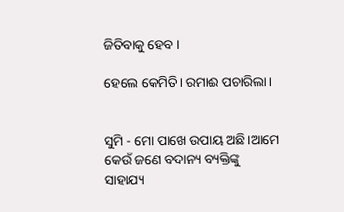ଜିତିବାକୁ ହେବ ।

ହେଲେ କେମିତି। ରମାଈ ପଚାରିଲା।


ସୁମି - ମୋ ପାଖେ ଉପାୟ ଅଛି।ଆମେ କେଉଁ ଜଣେ ବଦାନ୍ୟ ବ୍ୟକ୍ତିଙ୍କୁ ସାହାଯ୍ୟ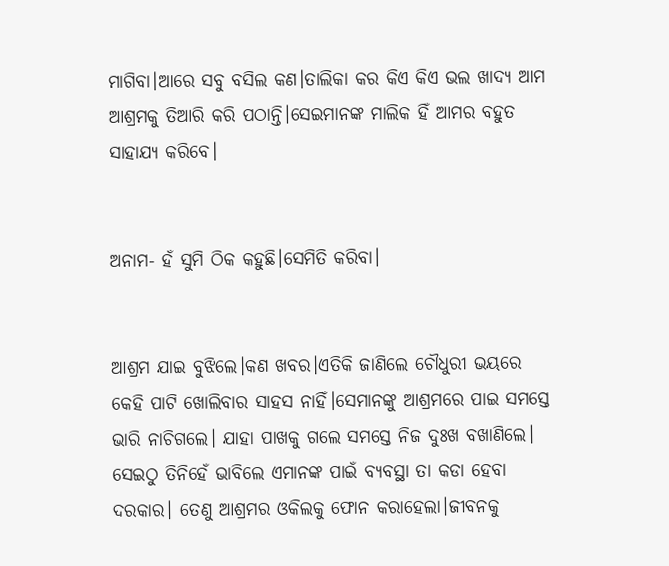ମାଗିବା।ଆରେ ସବୁ ବସିଲ କଣ।ତାଲିକା କର କିଏ କିଏ ଭଲ ଖାଦ୍ୟ ଆମ ଆଶ୍ରମକୁ ତିଆରି କରି ପଠାନ୍ତି।ସେଇମାନଙ୍କ ମାଲିକ ହିଁ ଆମର ବହୁତ ସାହାଯ୍ୟ କରିବେ।


ଅନାମ- ହଁ ସୁମି ଠିକ କହୁଛି।ସେମିତି କରିବା।


ଆଶ୍ରମ ଯାଇ ବୁଝିଲେ।କଣ ଖବର।ଏତିକି ଜାଣିଲେ ଚୌଧୁରୀ ଭୟରେ କେହି ପାଟି ଖୋଲିବାର ସାହସ ନାହିଁ।ସେମାନଙ୍କୁ ଆଶ୍ରମରେ ପାଇ ସମସ୍ତେ ଭାରି ନାଚିଗଲେ। ଯାହା ପାଖକୁ ଗଲେ ସମସ୍ତେ ନିଜ ଦୁଃଖ ବଖାଣିଲେ। ସେଇଠୁ ତିନିହେଁ ଭାବିଲେ ଏମାନଙ୍କ ପାଇଁ ବ୍ୟବସ୍ଥା ତା କଡା ହେବା ଦରକାର। ତେଣୁ ଆଶ୍ରମର ଓକିଲକୁ ଫୋନ କରାହେଲା।ଜୀବନକୁ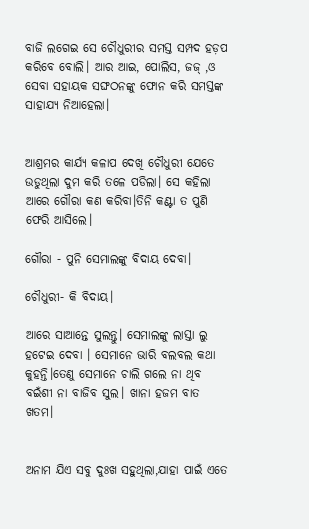ବାଜି ଲଗେଇ ସେ ଚୌଧୁରୀର ସମସ୍ତ ସମ୍ପଦ ହଡ଼ପ କରିବେ ବୋଲି। ଆର ଆଇ, ପୋଲିସ, ଜଜ୍ ,ଓ ସେବା ସହାୟକ ସଙ୍ଘଠନଙ୍କୁ ଫୋନ କରି ସମସ୍ତଙ୍କ ସାହାଯ୍ୟ ନିଆହେଲା।


ଆଶ୍ରମର କାର୍ଯ୍ୟ କଳାପ ଦେଖି ଚୌଧୁରୀ ଯେତେ ଉଡୁଥିଲା ଦୁମ କରି ତଳେ ପଡିଲା। ସେ କହିଲା ଆରେ ଗୌରା କଣ କରିବା।ତିନି କଣ୍ଟା ତ ପୁଣି ଫେରି ଆସିଲେ।

ଗୌରା - ପୁନି ସେମାଲଙ୍କୁ ବିଦାୟ ଦେବା।

ଚୌଧୁରୀ- କି ବିଦାୟ।

ଆରେ ସାଆନ୍ତେ ସୁଲନ୍ତୁ। ସେମାଲଙ୍କୁ ଲାସ୍ତା ଲୁ ହଟେଇ ଦେବା । ସେମାନେ ଭାରି ବଲବଲ କଥା କୁହନ୍ତି।ତେଣୁ ସେମାନେ ଚାଲି ଗଲେ ନା ଥିବ ବଇଁଶୀ ନା ବାଜିବ ସୁଲ। ଖାନା ହଜମ ବାତ ଖତମ।


ଅନାମ ଯିଏ ସବୁ ଦୁଃଖ ସହୁଥିଲା,ଯାହା ପାଇଁ ଏତେ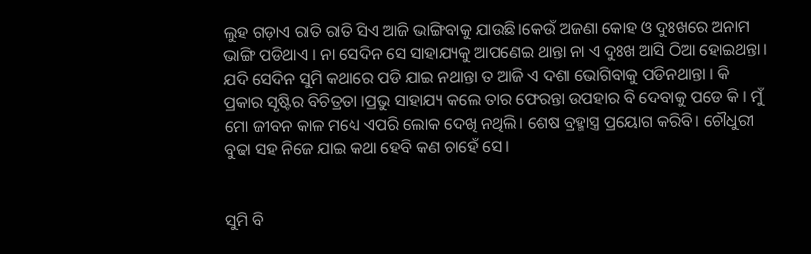ଲୁହ ଗଡ଼ାଏ ରାତି ରାତି ସିଏ ଆଜି ଭାଙ୍ଗିବାକୁ ଯାଉଛି।କେଉଁ ଅଜଣା କୋହ ଓ ଦୁଃଖରେ ଅନାମ ଭାଙ୍ଗି ପଡିଥାଏ । ନା ସେଦିନ ସେ ସାହାଯ୍ୟକୁ ଆପଣେଇ ଥାନ୍ତା ନା ଏ ଦୁଃଖ ଆସି ଠିଆ ହୋଇଥନ୍ତା। ଯଦି ସେଦିନ ସୁମି କଥାରେ ପଡି ଯାଇ ନଥାନ୍ତା ତ ଆଜି ଏ ଦଶା ଭୋଗିବାକୁ ପଡିନଥାନ୍ତା । କି ପ୍ରକାର ସୃଷ୍ଟିର ବିଚିତ୍ରତା ।ପ୍ରଭୁ ସାହାଯ୍ୟ କଲେ ତାର ଫେରନ୍ତା ଉପହାର ବି ଦେବାକୁ ପଡେ କି । ମୁଁ ମୋ ଜୀବନ କାଳ ମଧ୍ୟେ ଏପରି ଲୋକ ଦେଖି ନଥିଲି। ଶେଷ ବ୍ରହ୍ମାସ୍ତ୍ର ପ୍ରୟୋଗ କରିବି। ଚୌଧୁରୀ ବୁଢା ସହ ନିଜେ ଯାଇ କଥା ହେବି କଣ ଚାହେଁ ସେ।


ସୁମି ବି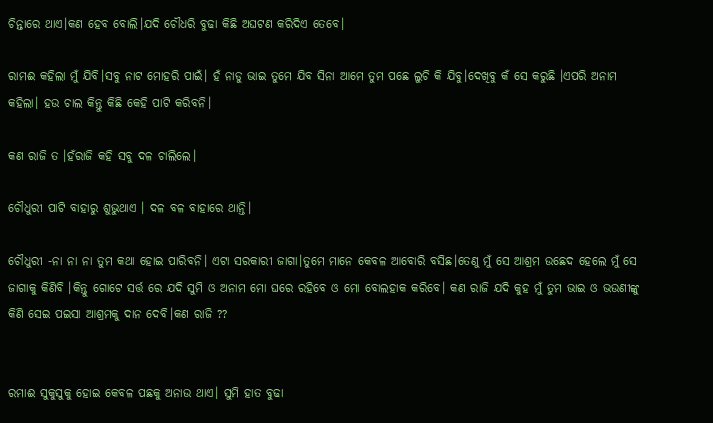ଚିନ୍ତାରେ ଥାଏ।କଣ ହେବ ବୋଲି।ଯଦି ଚୌଧରି ବୁଢା କିଛି ଅଘଟଣ କରିଦିଏ ତେବେ।

ରାମଈ କହିଲା ମୁଁ ଯିବି।ସବୁ ନାଟ ମୋହରି ପାଇଁ। ହଁ ନାଡୁ ଭାଇ ତୁମେ ଯିବ ସିନା ଆମେ ତୁମ ପଛେ ଲୁଚି କି ଯିବୁ।ଦେଖିବୁ କଁ ସେ କରୁଛି ।ଏପରି ଅନାମ କହିଲା। ହଉ ଚାଲ କିନ୍ତୁ କିଛି କେହି ପାଟି କରିବନି।

କଣ ରାଜି ତ ।ହଁରାଜି କହି ସବୁ ଦଳ ଚାଲିଲେ।

ଚୌଧୁରୀ ପାଟି ବାହାରୁ ଶୁଭୁଥାଏ । ଦଳ ବଳ ବାହାରେ ଥାନ୍ତି।

ଚୌଧୁରୀ -ନା ନା ନା ତୁମ କଥା ହୋଇ ପାରିବନି। ଏଟା ସରକାରୀ ଜାଗା।ତୁମେ ମାନେ କେବଳ ଆବୋରି ବସିଛ।ତେଣୁ ମୁଁ ସେ ଆଶ୍ରମ ଉଛେଦ ହେଲେ ମୁଁ ସେ ଜାଗାକୁ କିଣିବି ।କିନ୍ତୁ ଗୋଟେ ସର୍ତ୍ତ ରେ ଯଦି ସୁମି ଓ ଅନାମ ମୋ ଘରେ ରହିବେ ଓ ମୋ ବୋଲହାକ କରିବେ। କଣ ରାଜି ଯଦି କୁହ ମୁଁ ତୁମ ଭାଇ ଓ ଭଉଣୀଙ୍କୁ କିଣି ସେଇ ପଇସା ଆଶ୍ରମକୁ ଦାନ ଦେବି।କଣ ରାଜି ??


ରମାଈ ସୁକୁସୁକୁ ହୋଇ କେବଳ ପଛକୁ ଅନାଉ ଥାଏ। ସୁମି ହାତ ବୁଢା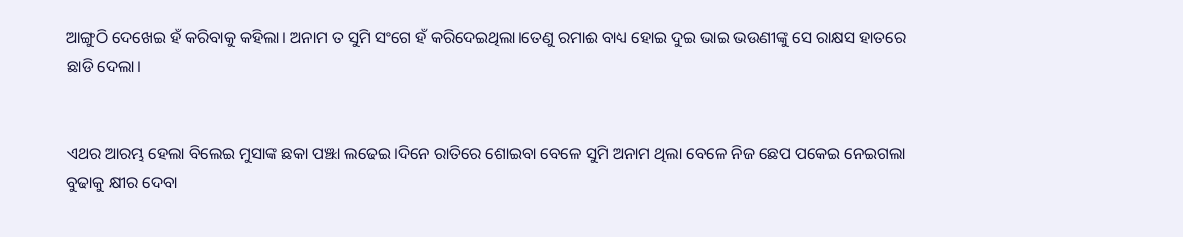ଆଙ୍ଗୁଠି ଦେଖେଇ ହଁ କରିବାକୁ କହିଲା। ଅନାମ ତ ସୁମି ସଂଗେ ହଁ କରିଦେଇଥିଲା।ତେଣୁ ରମାଈ ବାଧ୍ୟ ହୋଇ ଦୁଇ ଭାଇ ଭଉଣୀଙ୍କୁ ସେ ରାକ୍ଷସ ହାତରେ ଛାଡି ଦେଲା।


ଏଥର ଆରମ୍ଭ ହେଲା ବିଲେଇ ମୁସାଙ୍କ ଛକା ପଞ୍ଝା ଲଢେଇ।ଦିନେ ରାତିରେ ଶୋଇବା ବେଳେ ସୁମି ଅନାମ ଥିଲା ବେଳେ ନିଜ ଛେପ ପକେଇ ନେଇଗଲା ବୁଢାକୁ କ୍ଷୀର ଦେବା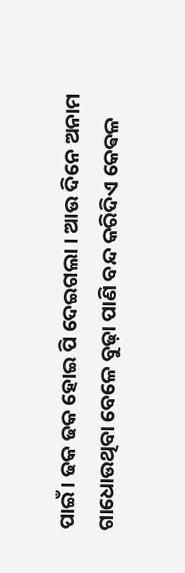ପାଇଁ। ଢକ ଢକ ହୋଇ ପି ଦେଇଗଲା । ଆଉ ଦିନେ ଅନାମ ଗାଧୋଉଥିବା ବେଳେ ବୁଢ଼ା ପାଣି ବନ୍ଦ କରିଦିଏ କେଵଳ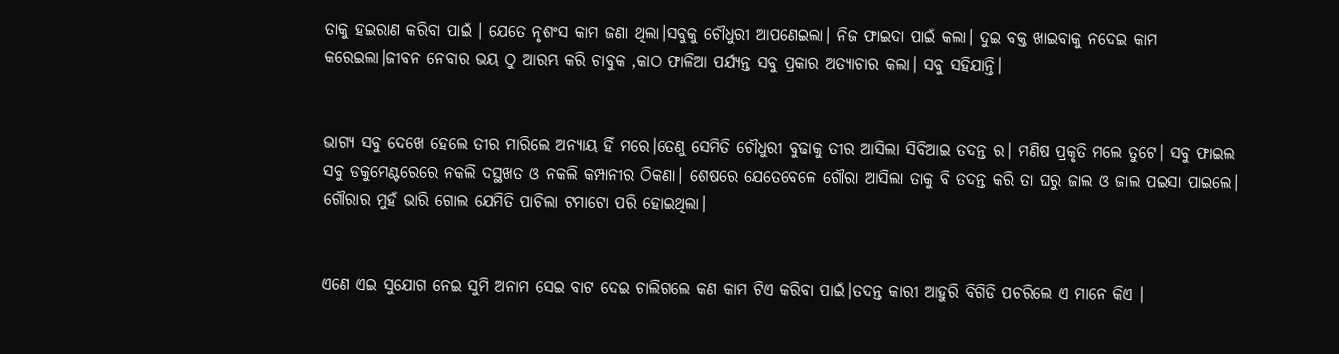ତାକୁ ହଇରାଣ କରିବା ପାଇଁ । ଯେତେ ନୃଶଂସ କାମ ଜଣା ଥିଲା।ସବୁକୁ ଚୌଧୁରୀ ଆପଣେଇଲା। ନିଜ ଫାଇଦା ପାଇଁ କଲା। ଦୁଇ ବକ୍ତ ଖାଇବାକୁ ନଦେଇ କାମ କରେଇଲା।ଜୀବନ ନେବାର ଭୟ ଠୁ ଆରମ୍ଭ କରି ଚାବୁକ ,କାଠ ଫାଳିଆ ପର୍ଯ୍ୟନ୍ତ ସବୁ ପ୍ରକାର ଅତ୍ୟାଚାର କଲା। ସବୁ ସହିଯାନ୍ତି।


ଭାଗ୍ୟ ସବୁ ଦେଖେ ହେଲେ ତୀର ମାରିଲେ ଅନ୍ୟାୟ ହିଁ ମରେ।ତେଣୁ ସେମିତି ଚୌଧୁରୀ ବୁଢାକୁ ତୀର ଆସିଲା ସିବିଆଇ ତଦନ୍ତ ର। ମଣିଷ ପ୍ରକୃତି ମଲେ ତୁଟେ। ସବୁ ଫାଇଲ ସବୁ ଡକୁମେଣ୍ଟରେରେ ନକଲି ଦସ୍ଥଖତ ଓ ନକଲି କମ୍ପାନୀର ଠିକଣା। ଶେଷରେ ଯେତେବେଳେ ଗୌରା ଆସିଲା ତାକୁ ବି ତଦନ୍ତ କରି ତା ଘରୁ ଜାଲ ଓ ଜାଲ ପଇସା ପାଇଲେ। ଗୌରାର ମୁହଁ ଭାରି ଗୋଲ ଯେମିତି ପାଚିଲା ଟମାଟୋ ପରି ହୋଇଥିଲା।


ଏଣେ ଏଇ ସୁଯୋଗ ନେଇ ସୁମି ଅନାମ ସେଇ ବାଟ ଦେଇ ଚାଲିଗଲେ କଣ କାମ ଟିଏ କରିବା ପାଇଁ।ତଦନ୍ତ କାରୀ ଆହୁରି ବିଗିଡି ପଚରିଲେ ଏ ମାନେ କିଏ ।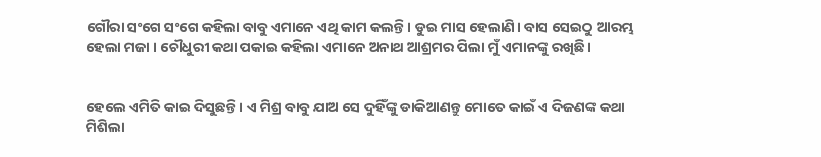ଗୌରା ସଂଗେ ସଂଗେ କହିଲା ବାବୁ ଏମାନେ ଏଥି କାମ କଲନ୍ତି। ଡୁଇ ମାସ ହେଲାଣି। ବାସ ସେଇଠୁ ଆରମ୍ଭ ହେଲା ମଜା । ଚୌଧୁରୀ କଥା ପକାଇ କହିଲା ଏମାନେ ଅନାଥ ଆଶ୍ରମର ପିଲା ମୁଁ ଏମାନଙ୍କୁ ରଖିଛି।


ହେଲେ ଏମିତି କାଇ ଦିସୁଛନ୍ତି। ଏ ମିଶ୍ର ବାବୁ ଯାଅ ସେ ଦୁହିଁଙ୍କୁ ଡାକିଆଣନ୍ତୁ ମୋତେ କାଇଁ ଏ ଦିଜଣଙ୍କ କଥା ମିଶିଲା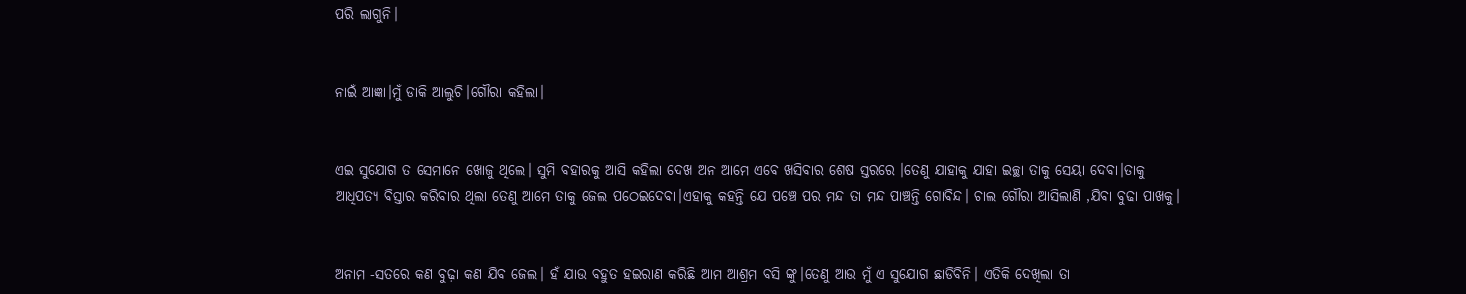ପରି ଲାଗୁନି।


ନାଇଁ ଆଜ୍ଞା।ମୁଁ ଡାକି ଆଲୁଚି।ଗୌରା କହିଲା।


ଏଇ ସୁଯୋଗ ତ ସେମାନେ ଖୋଜୁ ଥିଲେ। ସୁମି ବହାରକୁ ଆସି କହିଲା ଦେଖ ଅନ ଆମେ ଏବେ ଖସିବାର ଶେଷ ସ୍ତରରେ ।ତେଣୁ ଯାହାକୁ ଯାହା ଇଚ୍ଛା ତାକୁ ସେୟା ଦେବା।ତାକୁ ଆଧିପତ୍ୟ ବିସ୍ତାର କରିବାର ଥିଲା ତେଣୁ ଆମେ ତାକୁ ଜେଲ ପଠେଇଦେବା।ଏହାକୁ କହନ୍ତି ଯେ ପଞ୍ଚେ ପର ମନ୍ଦ ତା ମନ୍ଦ ପାଞ୍ଚନ୍ତି ଗୋବିନ୍ଦ। ଚାଲ ଗୌରା ଆସିଲାଣି ,ଯିବା ବୁଢା ପାଖକୁ।


ଅନାମ -ସତରେ କଣ ବୁଢ଼ା କଣ ଯିବ ଜେଲ। ହଁ ଯାଉ ବହୁତ ହଇରାଣ କରିଛି ଆମ ଆଶ୍ରମ ବସି ଙ୍କୁ।ତେଣୁ ଆଉ ମୁଁ ଏ ସୁଯୋଗ ଛାଡିବିନି। ଏତିକି ଦେଖିଲା ତା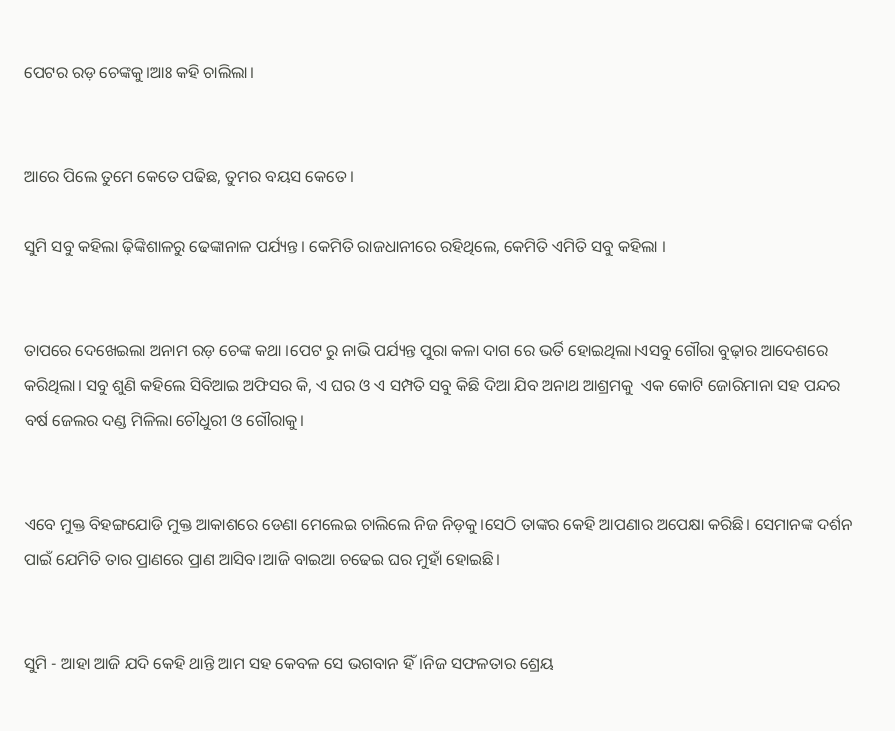ପେଟର ରଡ଼ ଚେଙ୍କକୁ।ଆଃ କହି ଚାଲିଲା।


ଆରେ ପିଲେ ତୁମେ କେତେ ପଢିଛ, ତୁମର ବୟସ କେତେ।

ସୁମି ସବୁ କହିଲା ଢ଼ିଙ୍କିଶାଳରୁ ଢେଙ୍କାନାଳ ପର୍ଯ୍ୟନ୍ତ। କେମିତି ରାଜଧାନୀରେ ରହିଥିଲେ, କେମିତି ଏମିତି ସବୁ କହିଲା ।


ତାପରେ ଦେଖେଇଲା ଅନାମ ରଡ଼ ଚେଙ୍କ କଥା ।ପେଟ ରୁ ନାଭି ପର୍ଯ୍ୟନ୍ତ ପୁରା କଳା ଦାଗ ରେ ଭର୍ତି ହୋଇଥିଲା।ଏସବୁ ଗୌରା ବୁଢ଼ାର ଆଦେଶରେ କରିଥିଲା। ସବୁ ଶୁଣି କହିଲେ ସିବିଆଇ ଅଫିସର କି, ଏ ଘର ଓ ଏ ସମ୍ପତି ସବୁ କିଛି ଦିଆ ଯିବ ଅନାଥ ଆଶ୍ରମକୁ  ଏକ କୋଟି ଜୋରିମାନା ସହ ପନ୍ଦର ବର୍ଷ ଜେଲର ଦଣ୍ଡ ମିଳିଲା ଚୌଧୁରୀ ଓ ଗୌରାକୁ।


ଏବେ ମୁକ୍ତ ବିହଙ୍ଗଯୋଡି ମୁକ୍ତ ଆକାଶରେ ଡେଣା ମେଲେଇ ଚାଲିଲେ ନିଜ ନିଡ଼କୁ।ସେଠି ତାଙ୍କର କେହି ଆପଣାର ଅପେକ୍ଷା କରିଛି। ସେମାନଙ୍କ ଦର୍ଶନ ପାଇଁ ଯେମିତି ତାର ପ୍ରାଣରେ ପ୍ରାଣ ଆସିବ।ଆଜି ବାଇଆ ଚଢେଇ ଘର ମୁହାଁ ହୋଇଛି।


ସୁମି - ଆହା ଆଜି ଯଦି କେହି ଥାନ୍ତି ଆମ ସହ କେବଳ ସେ ଭଗବାନ ହିଁ।ନିଜ ସଫଳତାର ଶ୍ରେୟ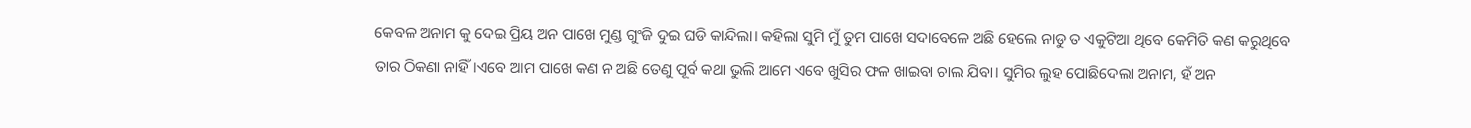କେବଳ ଅନାମ କୁ ଦେଇ ପ୍ରିୟ ଅନ ପାଖେ ମୁଣ୍ଡ ଗୁଂଜି ଦୁଇ ଘଡି କାନ୍ଦିଲା। କହିଲା ସୁମି ମୁଁ ତୁମ ପାଖେ ସଦାବେଳେ ଅଛି ହେଲେ ନାଡୁ ତ ଏକୁଟିଆ ଥିବେ କେମିତି କଣ କରୁଥିବେ ତାର ଠିକଣା ନାହିଁ।ଏବେ ଆମ ପାଖେ କଣ ନ ଅଛି ତେଣୁ ପୂର୍ବ କଥା ଭୁଲି ଆମେ ଏବେ ଖୁସିର ଫଳ ଖାଇବା ଚାଲ ଯିବା। ସୁମିର ଲୁହ ପୋଛିଦେଲା ଅନାମ, ହଁ ଅନ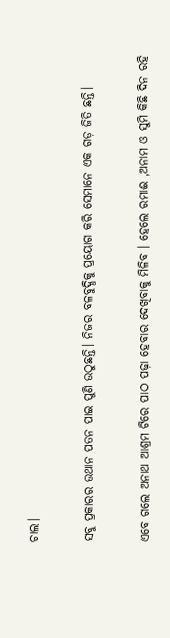ଚାଲ।

ସବୁ ପ୍ରକାରର ଉଥାନ ପତନ ପାଇ ପୁଣି ଉଠୁଛନ୍ତି। ନିଜର ବଳବୁଦ୍ଧିକୁ ପ୍ରୟୋଗ କରି ସେମାନେ ଏକ ଗଡ଼ ଜିତି ଛନ୍ତି।

ଏବେ ଗଲେ ଅନାଥ ଆଶ୍ରମ ଟିରେ ପାଠ ପଢ଼ା ହେବାର ଦେଖିବାକୁ ମିଳିବ । ହେଲେ ରମାଈ ,ଅନାମ ଓ ସୁମି କିଛି ଦିନ ରହି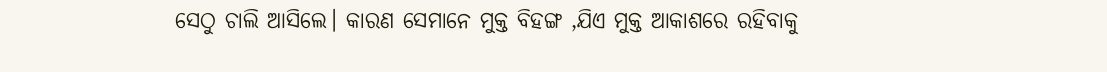ସେଠୁ ଚାଲି ଆସିଲେ। କାରଣ ସେମାନେ ମୁକ୍ତ ବିହଙ୍ଗ ,ଯିଏ ମୁକ୍ତ ଆକାଶରେ ରହିବାକୁ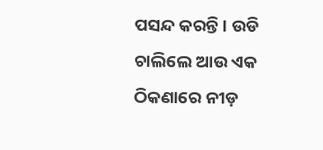ପସନ୍ଦ କରନ୍ତି । ଉଡି ଚାଲିଲେ ଆଉ ଏକ ଠିକଣାରେ ନୀଡ଼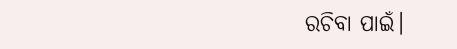ରଚିବା ପାଇଁ।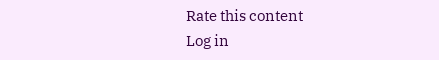Rate this content
Log in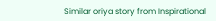Similar oriya story from Inspirational